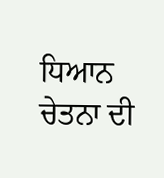ਧਿਆਨ ਚੇਤਨਾ ਦੀ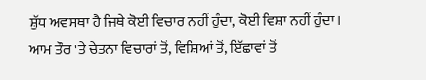ਸ਼ੁੱਧ ਅਵਸਥਾ ਹੈ ਜਿਥੇ ਕੋਈ ਵਿਚਾਰ ਨਹੀਂ ਹੁੰਦਾ, ਕੋਈ ਵਿਸ਼ਾ ਨਹੀਂ ਹੁੰਦਾ। ਆਮ ਤੌਰ 'ਤੇ ਚੇਤਨਾ ਵਿਚਾਰਾਂ ਤੋਂ, ਵਿਸ਼ਿਆਂ ਤੋਂ, ਇੱਛਾਵਾਂ ਤੋਂ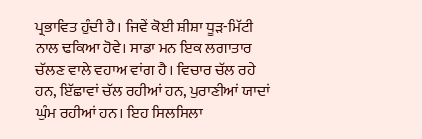ਪ੍ਰਭਾਵਿਤ ਹੁੰਦੀ ਹੈ। ਜਿਵੇਂ ਕੋਈ ਸ਼ੀਸ਼ਾ ਧੂੜ-ਮਿੱਟੀ ਨਾਲ ਢਕਿਆ ਹੋਵੇ। ਸਾਡਾ ਮਨ ਇਕ ਲਗਾਤਾਰ ਚੱਲਣ ਵਾਲੇ ਵਹਾਅ ਵਾਂਗ ਹੈ। ਵਿਚਾਰ ਚੱਲ ਰਹੇ ਹਨ, ਇੱਛਾਵਾਂ ਚੱਲ ਰਹੀਆਂ ਹਨ, ਪੁਰਾਣੀਆਂ ਯਾਦਾਂ ਘੁੰਮ ਰਹੀਆਂ ਹਨ। ਇਹ ਸਿਲਸਿਲਾ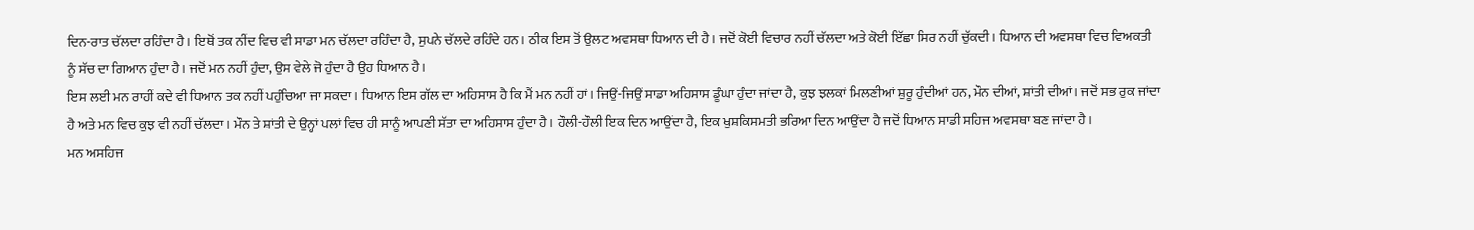ਦਿਨ-ਰਾਤ ਚੱਲਦਾ ਰਹਿੰਦਾ ਹੈ। ਇਥੋਂ ਤਕ ਨੀਂਦ ਵਿਚ ਵੀ ਸਾਡਾ ਮਨ ਚੱਲਦਾ ਰਹਿੰਦਾ ਹੈ, ਸੁਪਨੇ ਚੱਲਦੇ ਰਹਿੰਦੇ ਹਨ। ਠੀਕ ਇਸ ਤੋਂ ਉਲਟ ਅਵਸਥਾ ਧਿਆਨ ਦੀ ਹੈ। ਜਦੋਂ ਕੋਈ ਵਿਚਾਰ ਨਹੀਂ ਚੱਲਦਾ ਅਤੇ ਕੋਈ ਇੱਛਾ ਸਿਰ ਨਹੀਂ ਚੁੱਕਦੀ। ਧਿਆਨ ਦੀ ਅਵਸਥਾ ਵਿਚ ਵਿਅਕਤੀ ਨੂੰ ਸੱਚ ਦਾ ਗਿਆਨ ਹੁੰਦਾ ਹੈ। ਜਦੋਂ ਮਨ ਨਹੀਂ ਹੁੰਦਾ, ਉਸ ਵੇਲੇ ਜੋ ਹੁੰਦਾ ਹੈ ਉਹ ਧਿਆਨ ਹੈ।
ਇਸ ਲਈ ਮਨ ਰਾਹੀਂ ਕਦੇ ਵੀ ਧਿਆਨ ਤਕ ਨਹੀਂ ਪਹੁੰਚਿਆ ਜਾ ਸਕਦਾ। ਧਿਆਨ ਇਸ ਗੱਲ ਦਾ ਅਹਿਸਾਸ ਹੈ ਕਿ ਮੈਂ ਮਨ ਨਹੀਂ ਹਾਂ। ਜਿਉਂ-ਜਿਉਂ ਸਾਡਾ ਅਹਿਸਾਸ ਡੂੰਘਾ ਹੁੰਦਾ ਜਾਂਦਾ ਹੈ, ਕੁਝ ਝਲਕਾਂ ਮਿਲਣੀਆਂ ਸ਼ੁਰੂ ਹੁੰਦੀਆਂ ਹਨ, ਮੌਨ ਦੀਆਂ, ਸ਼ਾਂਤੀ ਦੀਆਂ। ਜਦੋਂ ਸਭ ਰੁਕ ਜਾਂਦਾ ਹੈ ਅਤੇ ਮਨ ਵਿਚ ਕੁਝ ਵੀ ਨਹੀਂ ਚੱਲਦਾ। ਮੌਨ ਤੇ ਸ਼ਾਂਤੀ ਦੇ ਉਨ੍ਹਾਂ ਪਲਾਂ ਵਿਚ ਹੀ ਸਾਨੂੰ ਆਪਣੀ ਸੱਤਾ ਦਾ ਅਹਿਸਾਸ ਹੁੰਦਾ ਹੈ। ਹੌਲੀ-ਹੌਲੀ ਇਕ ਦਿਨ ਆਉਂਦਾ ਹੈ, ਇਕ ਖੁਸ਼ਕਿਸਮਤੀ ਭਰਿਆ ਦਿਨ ਆਉਂਦਾ ਹੈ ਜਦੋਂ ਧਿਆਨ ਸਾਡੀ ਸਹਿਜ ਅਵਸਥਾ ਬਣ ਜਾਂਦਾ ਹੈ।
ਮਨ ਅਸਹਿਜ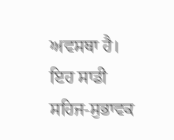ਅਵਸਥਾ ਹੈ। ਇਹ ਸਾਡੀ ਸਹਿਜ-ਸੁਭਾਵਕ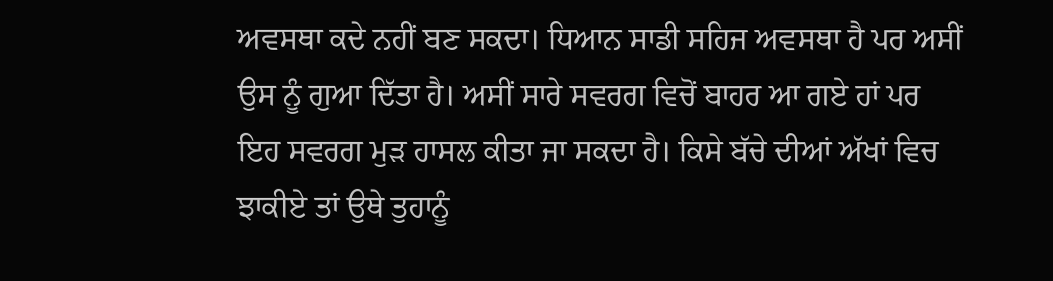ਅਵਸਥਾ ਕਦੇ ਨਹੀਂ ਬਣ ਸਕਦਾ। ਧਿਆਨ ਸਾਡੀ ਸਹਿਜ ਅਵਸਥਾ ਹੈ ਪਰ ਅਸੀਂ ਉਸ ਨੂੰ ਗੁਆ ਦਿੱਤਾ ਹੈ। ਅਸੀਂ ਸਾਰੇ ਸਵਰਗ ਵਿਚੋਂ ਬਾਹਰ ਆ ਗਏ ਹਾਂ ਪਰ ਇਹ ਸਵਰਗ ਮੁੜ ਹਾਸਲ ਕੀਤਾ ਜਾ ਸਕਦਾ ਹੈ। ਕਿਸੇ ਬੱਚੇ ਦੀਆਂ ਅੱਖਾਂ ਵਿਚ ਝਾਕੀਏ ਤਾਂ ਉਥੇ ਤੁਹਾਨੂੰ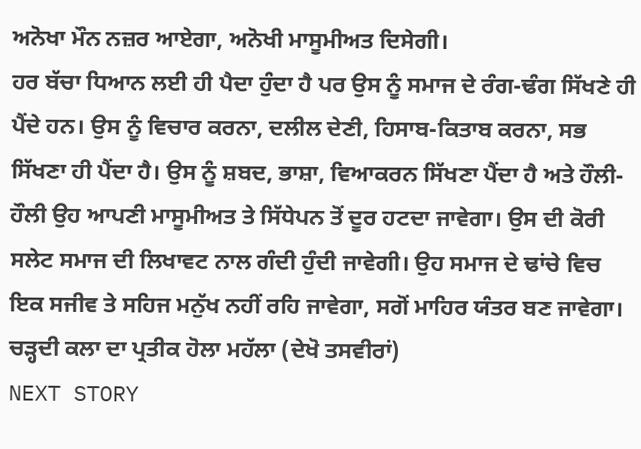ਅਨੋਖਾ ਮੌਨ ਨਜ਼ਰ ਆਏਗਾ, ਅਨੋਖੀ ਮਾਸੂਮੀਅਤ ਦਿਸੇਗੀ।
ਹਰ ਬੱਚਾ ਧਿਆਨ ਲਈ ਹੀ ਪੈਦਾ ਹੁੰਦਾ ਹੈ ਪਰ ਉਸ ਨੂੰ ਸਮਾਜ ਦੇ ਰੰਗ-ਢੰਗ ਸਿੱਖਣੇ ਹੀ ਪੈਂਦੇ ਹਨ। ਉਸ ਨੂੰ ਵਿਚਾਰ ਕਰਨਾ, ਦਲੀਲ ਦੇਣੀ, ਹਿਸਾਬ-ਕਿਤਾਬ ਕਰਨਾ, ਸਭ ਸਿੱਖਣਾ ਹੀ ਪੈਂਦਾ ਹੈ। ਉਸ ਨੂੰ ਸ਼ਬਦ, ਭਾਸ਼ਾ, ਵਿਆਕਰਨ ਸਿੱਖਣਾ ਪੈਂਦਾ ਹੈ ਅਤੇ ਹੌਲੀ-ਹੌਲੀ ਉਹ ਆਪਣੀ ਮਾਸੂਮੀਅਤ ਤੇ ਸਿੱਧੇਪਨ ਤੋਂ ਦੂਰ ਹਟਦਾ ਜਾਵੇਗਾ। ਉਸ ਦੀ ਕੋਰੀ ਸਲੇਟ ਸਮਾਜ ਦੀ ਲਿਖਾਵਟ ਨਾਲ ਗੰਦੀ ਹੁੰਦੀ ਜਾਵੇਗੀ। ਉਹ ਸਮਾਜ ਦੇ ਢਾਂਚੇ ਵਿਚ ਇਕ ਸਜੀਵ ਤੇ ਸਹਿਜ ਮਨੁੱਖ ਨਹੀਂ ਰਹਿ ਜਾਵੇਗਾ, ਸਗੋਂ ਮਾਹਿਰ ਯੰਤਰ ਬਣ ਜਾਵੇਗਾ।
ਚੜ੍ਹਦੀ ਕਲਾ ਦਾ ਪ੍ਰਤੀਕ ਹੋਲਾ ਮਹੱਲਾ (ਦੇਖੋ ਤਸਵੀਰਾਂ)
NEXT STORY